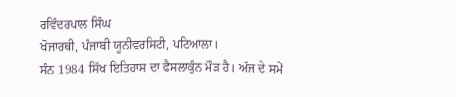ਰਵਿੰਦਰਪਾਲ ਸਿੰਘ
ਖੋਜਾਰਥੀ, ਪੰਜਾਬੀ ਯੂਨੀਵਰਸਿਟੀ, ਪਟਿਆਲਾ।
ਸੰਨ 1984 ਸਿੱਖ ਇਤਿਹਾਸ ਦਾ ਫੈਸਲਾਕੁੰਨ ਮੌੜ ਹੈ। ਅੱਜ ਦੇ ਸਮੇਂ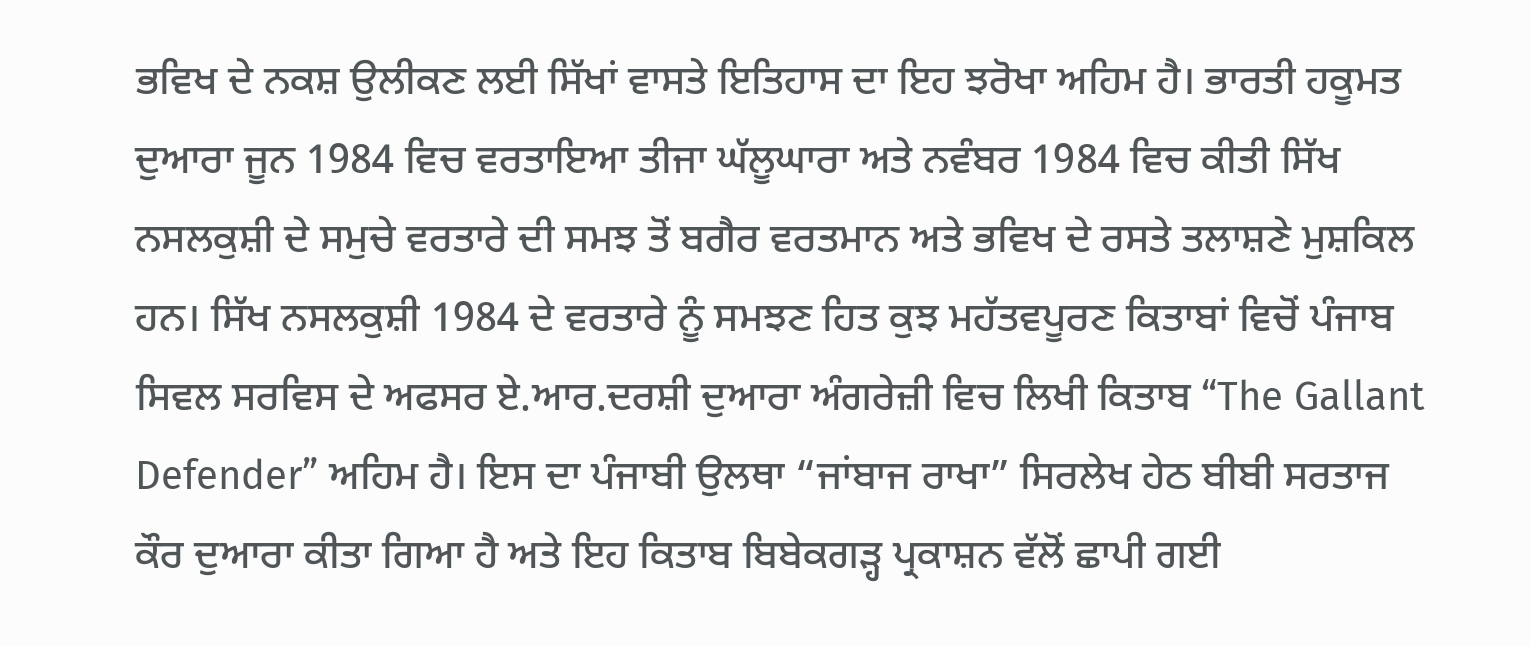ਭਵਿਖ ਦੇ ਨਕਸ਼ ਉਲੀਕਣ ਲਈ ਸਿੱਖਾਂ ਵਾਸਤੇ ਇਤਿਹਾਸ ਦਾ ਇਹ ਝਰੋਖਾ ਅਹਿਮ ਹੈ। ਭਾਰਤੀ ਹਕੂਮਤ ਦੁਆਰਾ ਜੂਨ 1984 ਵਿਚ ਵਰਤਾਇਆ ਤੀਜਾ ਘੱਲੂਘਾਰਾ ਅਤੇ ਨਵੰਬਰ 1984 ਵਿਚ ਕੀਤੀ ਸਿੱਖ ਨਸਲਕੁਸ਼ੀ ਦੇ ਸਮੁਚੇ ਵਰਤਾਰੇ ਦੀ ਸਮਝ ਤੋਂ ਬਗੈਰ ਵਰਤਮਾਨ ਅਤੇ ਭਵਿਖ ਦੇ ਰਸਤੇ ਤਲਾਸ਼ਣੇ ਮੁਸ਼ਕਿਲ ਹਨ। ਸਿੱਖ ਨਸਲਕੁਸ਼ੀ 1984 ਦੇ ਵਰਤਾਰੇ ਨੂੰ ਸਮਝਣ ਹਿਤ ਕੁਝ ਮਹੱਤਵਪੂਰਣ ਕਿਤਾਬਾਂ ਵਿਚੋਂ ਪੰਜਾਬ ਸਿਵਲ ਸਰਵਿਸ ਦੇ ਅਫਸਰ ਏ.ਆਰ.ਦਰਸ਼ੀ ਦੁਆਰਾ ਅੰਗਰੇਜ਼ੀ ਵਿਚ ਲਿਖੀ ਕਿਤਾਬ “The Gallant Defender” ਅਹਿਮ ਹੈ। ਇਸ ਦਾ ਪੰਜਾਬੀ ਉਲਥਾ “ਜਾਂਬਾਜ ਰਾਖਾ” ਸਿਰਲੇਖ ਹੇਠ ਬੀਬੀ ਸਰਤਾਜ ਕੌਰ ਦੁਆਰਾ ਕੀਤਾ ਗਿਆ ਹੈ ਅਤੇ ਇਹ ਕਿਤਾਬ ਬਿਬੇਕਗੜ੍ਹ ਪ੍ਰਕਾਸ਼ਨ ਵੱਲੋਂ ਛਾਪੀ ਗਈ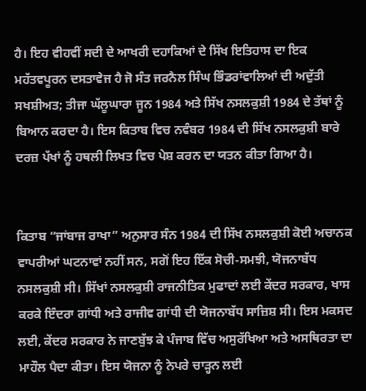ਹੈ। ਇਹ ਵੀਹਵੀਂ ਸਦੀ ਦੇ ਆਖਰੀ ਦਹਾਕਿਆਂ ਦੇ ਸਿੱਖ ਇਤਿਹਾਸ ਦਾ ਇਕ ਮਹੱਤਵਪੂਰਨ ਦਸਤਾਵੇਜ ਹੈ ਜੋ ਸੰਤ ਜਰਨੈਲ ਸਿੰਘ ਭਿੰਡਰਾਂਵਾਲਿਆਂ ਦੀ ਅਦੁੱਤੀ ਸਖਸ਼ੀਅਤ; ਤੀਜਾ ਘੱਲੂਘਾਰਾ ਜੂਨ 1984 ਅਤੇ ਸਿੱਖ ਨਸਲਕੁਸ਼ੀ 1984 ਦੇ ਤੱਥਾਂ ਨੂੰ ਬਿਆਨ ਕਰਦਾ ਹੈ। ਇਸ ਕਿਤਾਬ ਵਿਚ ਨਵੰਬਰ 1984 ਦੀ ਸਿੱਖ ਨਸਲਕੁਸ਼ੀ ਬਾਰੇ ਦਰਜ਼ ਪੱਖਾਂ ਨੂੰ ਹਥਲੀ ਲਿਖਤ ਵਿਚ ਪੇਸ਼ ਕਰਨ ਦਾ ਯਤਨ ਕੀਤਾ ਗਿਆ ਹੈ।


ਕਿਤਾਬ “ਜਾਂਬਾਜ ਰਾਖਾ” ਅਨੁਸਾਰ ਸੰਨ 1984 ਦੀ ਸਿੱਖ ਨਸਲਕੁਸ਼ੀ ਕੋਈ ਅਚਾਨਕ ਵਾਪਰੀਆਂ ਘਟਨਾਵਾਂ ਨਹੀਂ ਸਨ, ਸਗੋਂ ਇਹ ਇੱਕ ਸੋਚੀ-ਸਮਝੀ, ਯੋਜਨਾਬੱਧ ਨਸਲਕੁਸ਼ੀ ਸੀ। ਸਿੱਖਾਂ ਨਸਲਕੁਸ਼ੀ ਰਾਜਨੀਤਿਕ ਮੁਫਾਦਾਂ ਲਈ ਕੇਂਦਰ ਸਰਕਾਰ, ਖਾਸ ਕਰਕੇ ਇੰਦਰਾ ਗਾਂਧੀ ਅਤੇ ਰਾਜੀਵ ਗਾਂਧੀ ਦੀ ਯੋਜਨਾਬੱਧ ਸਾਜ਼ਿਸ਼ ਸੀ। ਇਸ ਮਕਸਦ ਲਈ, ਕੇਂਦਰ ਸਰਕਾਰ ਨੇ ਜਾਣਬੁੱਝ ਕੇ ਪੰਜਾਬ ਵਿੱਚ ਅਸੁਰੱਖਿਆ ਅਤੇ ਅਸਥਿਰਤਾ ਦਾ ਮਾਹੌਲ ਪੈਦਾ ਕੀਤਾ। ਇਸ ਯੋਜਨਾ ਨੂੰ ਨੇਪਰੇ ਚਾੜ੍ਹਨ ਲਈ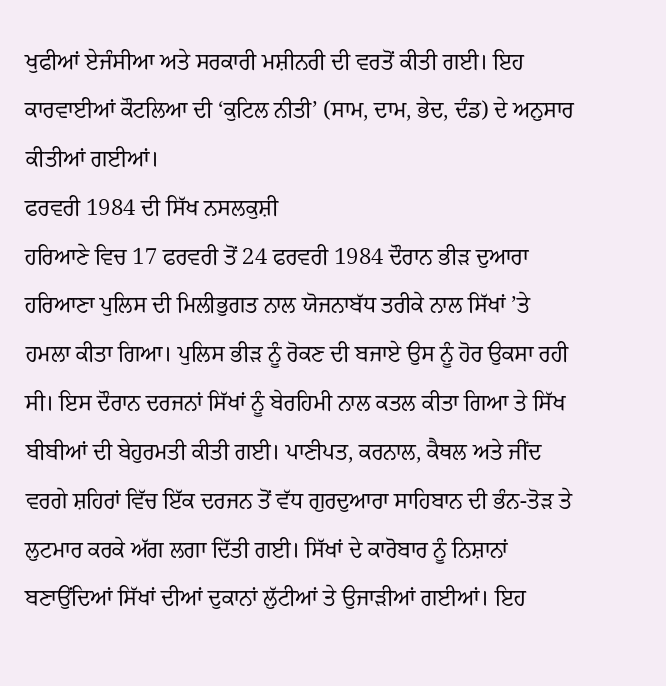ਖੁਫੀਆਂ ਏਜੰਸੀਆ ਅਤੇ ਸਰਕਾਰੀ ਮਸ਼ੀਨਰੀ ਦੀ ਵਰਤੋਂ ਕੀਤੀ ਗਈ। ਇਹ ਕਾਰਵਾਈਆਂ ਕੌਟਲਿਆ ਦੀ ‘ਕੁਟਿਲ ਨੀਤੀ’ (ਸਾਮ, ਦਾਮ, ਭੇਦ, ਦੰਡ) ਦੇ ਅਨੁਸਾਰ ਕੀਤੀਆਂ ਗਈਆਂ।
ਫਰਵਰੀ 1984 ਦੀ ਸਿੱਖ ਨਸਲਕੁਸ਼ੀ
ਹਰਿਆਣੇ ਵਿਚ 17 ਫਰਵਰੀ ਤੋਂ 24 ਫਰਵਰੀ 1984 ਦੌਰਾਨ ਭੀੜ ਦੁਆਰਾ ਹਰਿਆਣਾ ਪੁਲਿਸ ਦੀ ਮਿਲੀਭੁਗਤ ਨਾਲ ਯੋਜਨਾਬੱਧ ਤਰੀਕੇ ਨਾਲ ਸਿੱਖਾਂ ’ਤੇ ਹਮਲਾ ਕੀਤਾ ਗਿਆ। ਪੁਲਿਸ ਭੀੜ ਨੂੰ ਰੋਕਣ ਦੀ ਬਜਾਏ ਉਸ ਨੂੰ ਹੋਰ ਉਕਸਾ ਰਹੀ ਸੀ। ਇਸ ਦੌਰਾਨ ਦਰਜਨਾਂ ਸਿੱਖਾਂ ਨੂੰ ਬੇਰਹਿਮੀ ਨਾਲ ਕਤਲ ਕੀਤਾ ਗਿਆ ਤੇ ਸਿੱਖ ਬੀਬੀਆਂ ਦੀ ਬੇਹੁਰਮਤੀ ਕੀਤੀ ਗਈ। ਪਾਣੀਪਤ, ਕਰਨਾਲ, ਕੈਥਲ ਅਤੇ ਜੀਂਦ ਵਰਗੇ ਸ਼ਹਿਰਾਂ ਵਿੱਚ ਇੱਕ ਦਰਜਨ ਤੋਂ ਵੱਧ ਗੁਰਦੁਆਰਾ ਸਾਹਿਬਾਨ ਦੀ ਭੰਨ-ਤੋੜ ਤੇ ਲੁਟਮਾਰ ਕਰਕੇ ਅੱਗ ਲਗਾ ਦਿੱਤੀ ਗਈ। ਸਿੱਖਾਂ ਦੇ ਕਾਰੋਬਾਰ ਨੂੰ ਨਿਸ਼ਾਨਾਂ ਬਣਾਉਂਦਿਆਂ ਸਿੱਖਾਂ ਦੀਆਂ ਦੁਕਾਨਾਂ ਲੁੱਟੀਆਂ ਤੇ ਉਜਾੜੀਆਂ ਗਈਆਂ। ਇਹ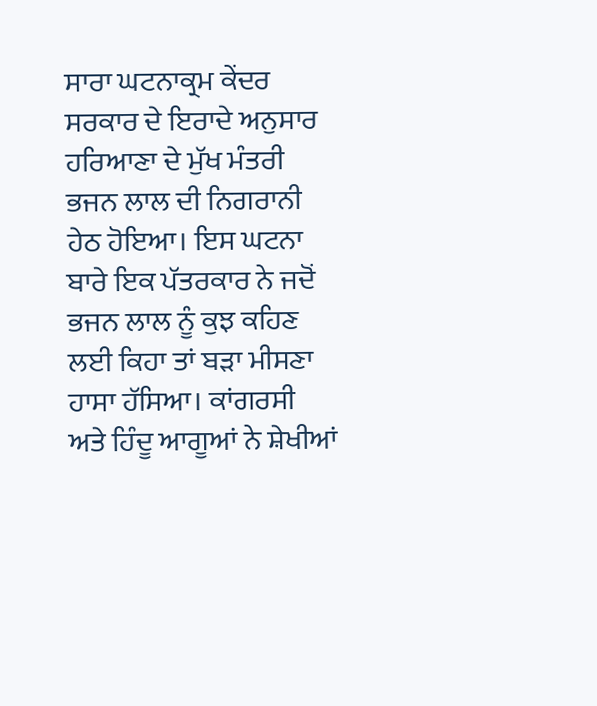ਸਾਰਾ ਘਟਨਾਕ੍ਰਮ ਕੇਂਦਰ ਸਰਕਾਰ ਦੇ ਇਰਾਦੇ ਅਨੁਸਾਰ ਹਰਿਆਣਾ ਦੇ ਮੁੱਖ ਮੰਤਰੀ ਭਜਨ ਲਾਲ ਦੀ ਨਿਗਰਾਨੀ ਹੇਠ ਹੋਇਆ। ਇਸ ਘਟਨਾ ਬਾਰੇ ਇਕ ਪੱਤਰਕਾਰ ਨੇ ਜਦੋਂ ਭਜਨ ਲਾਲ ਨੂੰ ਕੁਝ ਕਹਿਣ ਲਈ ਕਿਹਾ ਤਾਂ ਬੜਾ ਮੀਸਣਾ ਹਾਸਾ ਹੱਸਿਆ। ਕਾਂਗਰਸੀ ਅਤੇ ਹਿੰਦੂ ਆਗੂਆਂ ਨੇ ਸ਼ੇਖੀਆਂ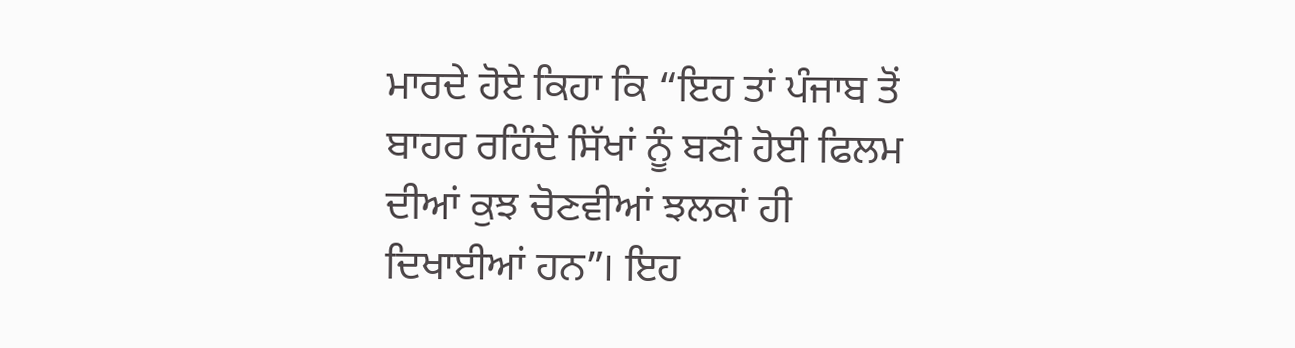ਮਾਰਦੇ ਹੋਏ ਕਿਹਾ ਕਿ “ਇਹ ਤਾਂ ਪੰਜਾਬ ਤੋਂ ਬਾਹਰ ਰਹਿੰਦੇ ਸਿੱਖਾਂ ਨੂੰ ਬਣੀ ਹੋਈ ਫਿਲਮ ਦੀਆਂ ਕੁਝ ਚੋਣਵੀਆਂ ਝਲਕਾਂ ਹੀ ਦਿਖਾਈਆਂ ਹਨ”। ਇਹ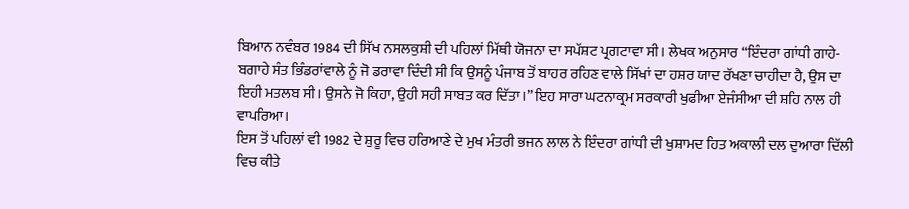ਬਿਆਨ ਨਵੰਬਰ 1984 ਦੀ ਸਿੱਖ ਨਸਲਕੁਸ਼ੀ ਦੀ ਪਹਿਲਾਂ ਮਿੱਥੀ ਯੋਜਨਾ ਦਾ ਸਪੱਸ਼ਟ ਪ੍ਰਗਟਾਵਾ ਸੀ। ਲੇਖਕ ਅਨੁਸਾਰ “ਇੰਦਰਾ ਗਾਂਧੀ ਗਾਹੇ-ਬਗਾਹੇ ਸੰਤ ਭਿੰਡਰਾਂਵਾਲੇ ਨੂੰ ਜੋ ਡਰਾਵਾ ਦਿੰਦੀ ਸੀ ਕਿ ਉਸਨੂੰ ਪੰਜਾਬ ਤੋਂ ਬਾਹਰ ਰਹਿਣ ਵਾਲੇ ਸਿੱਖਾਂ ਦਾ ਹਸ਼ਰ ਯਾਦ ਰੱਖਣਾ ਚਾਹੀਦਾ ਹੈ, ਉਸ ਦਾ ਇਹੀ ਮਤਲਬ ਸੀ। ਉਸਨੇ ਜੋ ਕਿਹਾ, ਉਹੀ ਸਹੀ ਸਾਬਤ ਕਰ ਦਿੱਤਾ।” ਇਹ ਸਾਰਾ ਘਟਨਾਕ੍ਰਮ ਸਰਕਾਰੀ ਖੁਫੀਆ ਏਜੰਸੀਆ ਦੀ ਸ਼ਹਿ ਨਾਲ ਹੀ ਵਾਪਰਿਆ।
ਇਸ ਤੋਂ ਪਹਿਲਾਂ ਵੀ 1982 ਦੇ ਸ਼ੁਰੂ ਵਿਚ ਹਰਿਆਣੇ ਦੇ ਮੁਖ ਮੰਤਰੀ ਭਜਨ ਲਾਲ ਨੇ ਇੰਦਰਾ ਗਾਂਧੀ ਦੀ ਖੁਸ਼ਾਮਦ ਹਿਤ ਅਕਾਲੀ ਦਲ ਦੁਆਰਾ ਦਿੱਲੀ ਵਿਚ ਕੀਤੇ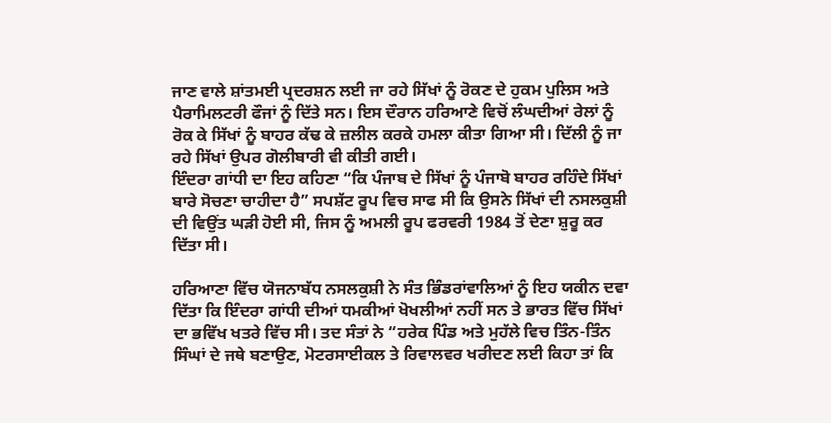ਜਾਣ ਵਾਲੇ ਸ਼ਾਂਤਮਈ ਪ੍ਰਦਰਸ਼ਨ ਲਈ ਜਾ ਰਹੇ ਸਿੱਖਾਂ ਨੂੰ ਰੋਕਣ ਦੇ ਹੁਕਮ ਪੁਲਿਸ ਅਤੇ ਪੈਰਾਮਿਲਟਰੀ ਫੌਜਾਂ ਨੂੰ ਦਿੱਤੇ ਸਨ। ਇਸ ਦੌਰਾਨ ਹਰਿਆਣੇ ਵਿਚੋਂ ਲੰਘਦੀਆਂ ਰੇਲਾਂ ਨੂੰ ਰੋਕ ਕੇ ਸਿੱਖਾਂ ਨੂੰ ਬਾਹਰ ਕੱਢ ਕੇ ਜ਼ਲੀਲ ਕਰਕੇ ਹਮਲਾ ਕੀਤਾ ਗਿਆ ਸੀ। ਦਿੱਲੀ ਨੂੰ ਜਾ ਰਹੇ ਸਿੱਖਾਂ ਉਪਰ ਗੋਲੀਬਾਰੀ ਵੀ ਕੀਤੀ ਗਈ।
ਇੰਦਰਾ ਗਾਂਧੀ ਦਾ ਇਹ ਕਹਿਣਾ “ਕਿ ਪੰਜਾਬ ਦੇ ਸਿੱਖਾਂ ਨੂੰ ਪੰਜਾਬੋ ਬਾਹਰ ਰਹਿੰਦੇ ਸਿੱਖਾਂ ਬਾਰੇ ਸੋਚਣਾ ਚਾਹੀਦਾ ਹੈ” ਸਪਸ਼ੱਟ ਰੂਪ ਵਿਚ ਸਾਫ ਸੀ ਕਿ ਉਸਨੇ ਸਿੱਖਾਂ ਦੀ ਨਸਲਕੁਸ਼ੀ ਦੀ ਵਿਉਂਤ ਘੜੀ ਹੋਈ ਸੀ, ਜਿਸ ਨੂੰ ਅਮਲੀ ਰੂਪ ਫਰਵਰੀ 1984 ਤੋਂ ਦੇਣਾ ਸ਼ੁਰੂ ਕਰ ਦਿੱਤਾ ਸੀ।

ਹਰਿਆਣਾ ਵਿੱਚ ਯੋਜਨਾਬੱਧ ਨਸਲਕੁਸ਼ੀ ਨੇ ਸੰਤ ਭਿੰਡਰਾਂਵਾਲਿਆਂ ਨੂੰ ਇਹ ਯਕੀਨ ਦਵਾ ਦਿੱਤਾ ਕਿ ਇੰਦਰਾ ਗਾਂਧੀ ਦੀਆਂ ਧਮਕੀਆਂ ਖੋਖਲੀਆਂ ਨਹੀਂ ਸਨ ਤੇ ਭਾਰਤ ਵਿੱਚ ਸਿੱਖਾਂ ਦਾ ਭਵਿੱਖ ਖਤਰੇ ਵਿੱਚ ਸੀ। ਤਦ ਸੰਤਾਂ ਨੇ “ਹਰੇਕ ਪਿੰਡ ਅਤੇ ਮੁਹੱਲੇ ਵਿਚ ਤਿੰਨ-ਤਿੰਨ ਸਿੰਘਾਂ ਦੇ ਜਥੇ ਬਣਾਉਣ, ਮੋਟਰਸਾਈਕਲ ਤੇ ਰਿਵਾਲਵਰ ਖਰੀਦਣ ਲਈ ਕਿਹਾ ਤਾਂ ਕਿ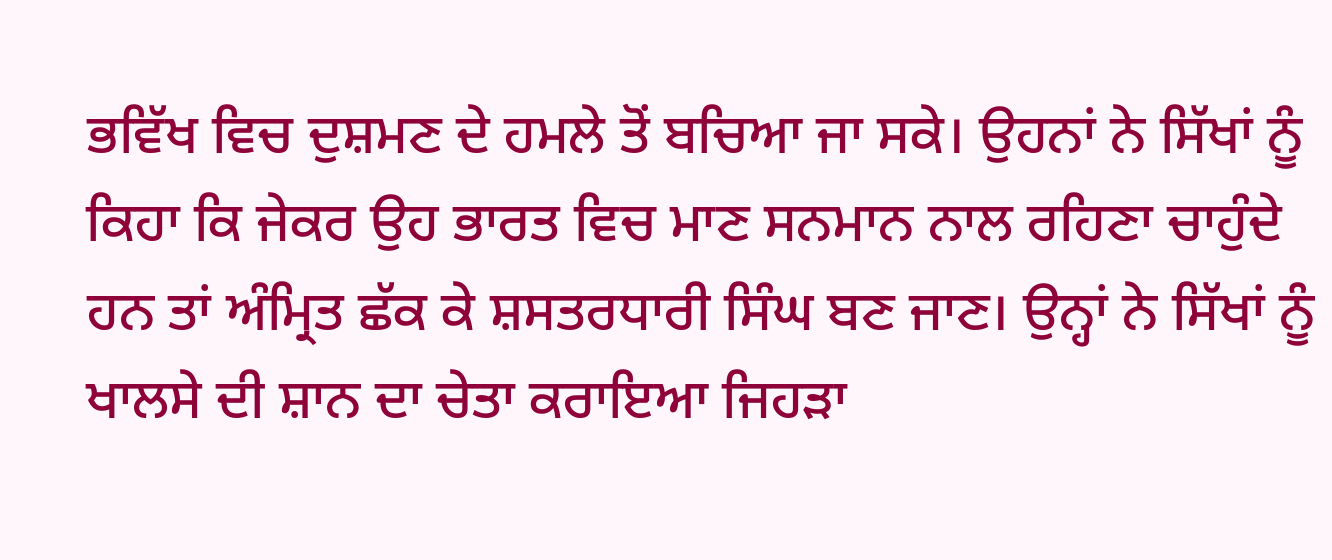ਭਵਿੱਖ ਵਿਚ ਦੁਸ਼ਮਣ ਦੇ ਹਮਲੇ ਤੋਂ ਬਚਿਆ ਜਾ ਸਕੇ। ਉਹਨਾਂ ਨੇ ਸਿੱਖਾਂ ਨੂੰ ਕਿਹਾ ਕਿ ਜੇਕਰ ਉਹ ਭਾਰਤ ਵਿਚ ਮਾਣ ਸਨਮਾਨ ਨਾਲ ਰਹਿਣਾ ਚਾਹੁੰਦੇ ਹਨ ਤਾਂ ਅੰਮ੍ਰਿਤ ਛੱਕ ਕੇ ਸ਼ਸਤਰਧਾਰੀ ਸਿੰਘ ਬਣ ਜਾਣ। ਉਨ੍ਹਾਂ ਨੇ ਸਿੱਖਾਂ ਨੂੰ ਖਾਲਸੇ ਦੀ ਸ਼ਾਨ ਦਾ ਚੇਤਾ ਕਰਾਇਆ ਜਿਹੜਾ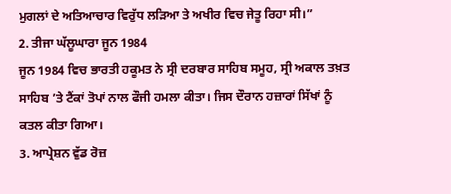ਮੁਗਲਾਂ ਦੇ ਅਤਿਆਚਾਰ ਵਿਰੁੱਧ ਲੜਿਆ ਤੇ ਅਖੀਰ ਵਿਚ ਜੇਤੂ ਰਿਹਾ ਸੀ।”
2. ਤੀਜਾ ਘੱਲੂਘਾਰਾ ਜੂਨ 1984
ਜੂਨ 1984 ਵਿਚ ਭਾਰਤੀ ਹਕੂਮਤ ਨੇ ਸ੍ਰੀ ਦਰਬਾਰ ਸਾਹਿਬ ਸਮੂਹ, ਸ੍ਰੀ ਅਕਾਲ ਤਖ਼ਤ ਸਾਹਿਬ ’ਤੇ ਟੈਂਕਾਂ ਤੋਪਾਂ ਨਾਲ ਫੌਜੀ ਹਮਲਾ ਕੀਤਾ। ਜਿਸ ਦੌਰਾਨ ਹਜ਼ਾਰਾਂ ਸਿੱਖਾਂ ਨੂੰ ਕਤਲ ਕੀਤਾ ਗਿਆ।
3. ਆਪ੍ਰੇਸ਼ਨ ਵੁੱਡ ਰੋਜ਼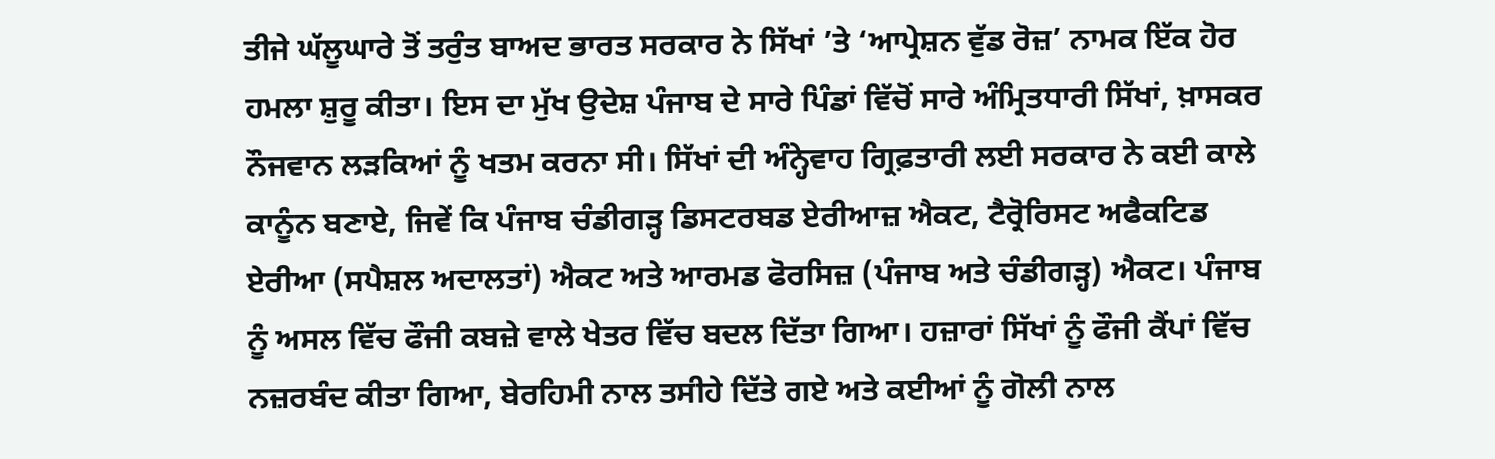ਤੀਜੇ ਘੱਲੂਘਾਰੇ ਤੋਂ ਤਰੁੰਤ ਬਾਅਦ ਭਾਰਤ ਸਰਕਾਰ ਨੇ ਸਿੱਖਾਂ ’ਤੇ ‘ਆਪ੍ਰੇਸ਼ਨ ਵੁੱਡ ਰੋਜ਼’ ਨਾਮਕ ਇੱਕ ਹੋਰ ਹਮਲਾ ਸ਼ੁਰੂ ਕੀਤਾ। ਇਸ ਦਾ ਮੁੱਖ ਉਦੇਸ਼ ਪੰਜਾਬ ਦੇ ਸਾਰੇ ਪਿੰਡਾਂ ਵਿੱਚੋਂ ਸਾਰੇ ਅੰਮ੍ਰਿਤਧਾਰੀ ਸਿੱਖਾਂ, ਖ਼ਾਸਕਰ ਨੌਜਵਾਨ ਲੜਕਿਆਂ ਨੂੰ ਖਤਮ ਕਰਨਾ ਸੀ। ਸਿੱਖਾਂ ਦੀ ਅੰਨ੍ਹੇਵਾਹ ਗ੍ਰਿਫ਼ਤਾਰੀ ਲਈ ਸਰਕਾਰ ਨੇ ਕਈ ਕਾਲੇ ਕਾਨੂੰਨ ਬਣਾਏ, ਜਿਵੇਂ ਕਿ ਪੰਜਾਬ ਚੰਡੀਗੜ੍ਹ ਡਿਸਟਰਬਡ ਏਰੀਆਜ਼ ਐਕਟ, ਟੈਰ੍ਰੋਰਿਸਟ ਅਫੈਕਟਿਡ ਏਰੀਆ (ਸਪੈਸ਼ਲ ਅਦਾਲਤਾਂ) ਐਕਟ ਅਤੇ ਆਰਮਡ ਫੋਰਸਿਜ਼ (ਪੰਜਾਬ ਅਤੇ ਚੰਡੀਗੜ੍ਹ) ਐਕਟ। ਪੰਜਾਬ ਨੂੰ ਅਸਲ ਵਿੱਚ ਫੌਜੀ ਕਬਜ਼ੇ ਵਾਲੇ ਖੇਤਰ ਵਿੱਚ ਬਦਲ ਦਿੱਤਾ ਗਿਆ। ਹਜ਼ਾਰਾਂ ਸਿੱਖਾਂ ਨੂੰ ਫੌਜੀ ਕੈਂਪਾਂ ਵਿੱਚ ਨਜ਼ਰਬੰਦ ਕੀਤਾ ਗਿਆ, ਬੇਰਹਿਮੀ ਨਾਲ ਤਸੀਹੇ ਦਿੱਤੇ ਗਏ ਅਤੇ ਕਈਆਂ ਨੂੰ ਗੋਲੀ ਨਾਲ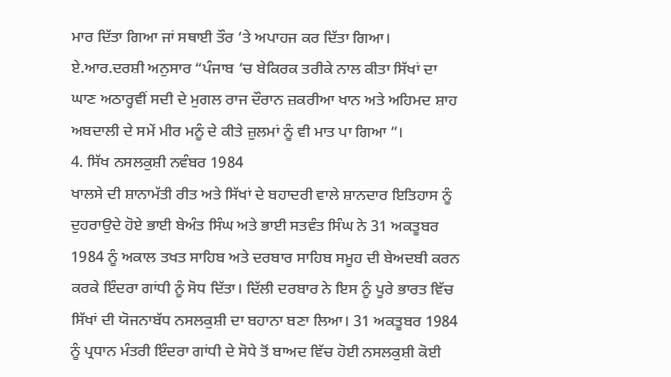ਮਾਰ ਦਿੱਤਾ ਗਿਆ ਜਾਂ ਸਥਾਈ ਤੌਰ ’ਤੇ ਅਪਾਹਜ ਕਰ ਦਿੱਤਾ ਗਿਆ। ਏ.ਆਰ.ਦਰਸ਼ੀ ਅਨੁਸਾਰ “ਪੰਜਾਬ ’ਚ ਬੇਕਿਰਕ ਤਰੀਕੇ ਨਾਲ ਕੀਤਾ ਸਿੱਖਾਂ ਦਾ ਘਾਣ ਅਠਾਰ੍ਹਵੀਂ ਸਦੀ ਦੇ ਮੁਗਲ ਰਾਜ ਦੌਰਾਨ ਜ਼ਕਰੀਆ ਖਾਨ ਅਤੇ ਅਹਿਮਦ ਸ਼ਾਹ ਅਬਦਾਲੀ ਦੇ ਸਮੇਂ ਮੀਰ ਮਨੂੰ ਦੇ ਕੀਤੇ ਜ਼ੁਲਮਾਂ ਨੂੰ ਵੀ ਮਾਤ ਪਾ ਗਿਆ ”।
4. ਸਿੱਖ ਨਸਲਕੁਸ਼ੀ ਨਵੰਬਰ 1984
ਖਾਲਸੇ ਦੀ ਸ਼ਾਨਾਮੱਤੀ ਰੀਤ ਅਤੇ ਸਿੱਖਾਂ ਦੇ ਬਹਾਦਰੀ ਵਾਲੇ ਸ਼ਾਨਦਾਰ ਇਤਿਹਾਸ ਨੂੰ ਦੁਹਰਾਉਦੇ ਹੋਏ ਭਾਈ ਬੇਅੰਤ ਸਿੰਘ ਅਤੇ ਭਾਈ ਸਤਵੰਤ ਸਿੰਘ ਨੇ 31 ਅਕਤੂਬਰ 1984 ਨੂੰ ਅਕਾਲ ਤਖਤ ਸਾਹਿਬ ਅਤੇ ਦਰਬਾਰ ਸਾਹਿਬ ਸਮੂਹ ਦੀ ਬੇਅਦਬੀ ਕਰਨ ਕਰਕੇ ਇੰਦਰਾ ਗਾਂਧੀ ਨੂੰ ਸੋਧ ਦਿੱਤਾ। ਦਿੱਲੀ ਦਰਬਾਰ ਨੇ ਇਸ ਨੂੰ ਪੂਰੇ ਭਾਰਤ ਵਿੱਚ ਸਿੱਖਾਂ ਦੀ ਯੋਜਨਾਬੱਧ ਨਸਲਕੁਸ਼ੀ ਦਾ ਬਹਾਨਾ ਬਣਾ ਲਿਆ। 31 ਅਕਤੂਬਰ 1984 ਨੂੰ ਪ੍ਰਧਾਨ ਮੰਤਰੀ ਇੰਦਰਾ ਗਾਂਧੀ ਦੇ ਸੋਧੇ ਤੋਂ ਬਾਅਦ ਵਿੱਚ ਹੋਈ ਨਸਲਕੁਸ਼ੀ ਕੋਈ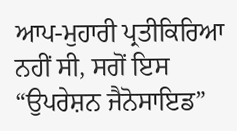ਆਪ-ਮੁਹਾਰੀ ਪ੍ਰਤੀਕਿਰਿਆ ਨਹੀਂ ਸੀ, ਸਗੋਂ ਇਸ “ਉਪਰੇਸ਼ਨ ਜੈਨੋਸਾਇਡ”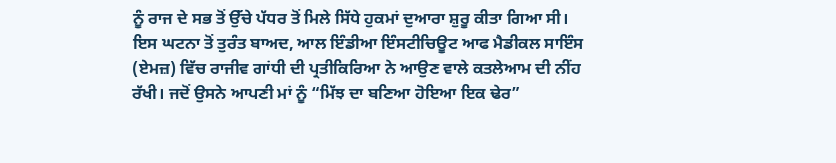ਨੂੰ ਰਾਜ ਦੇ ਸਭ ਤੋਂ ਉੱਚੇ ਪੱਧਰ ਤੋਂ ਮਿਲੇ ਸਿੱਧੇ ਹੁਕਮਾਂ ਦੁਆਰਾ ਸ਼ੁਰੂ ਕੀਤਾ ਗਿਆ ਸੀ। ਇਸ ਘਟਨਾ ਤੋਂ ਤੁਰੰਤ ਬਾਅਦ, ਆਲ ਇੰਡੀਆ ਇੰਸਟੀਚਿਊਟ ਆਫ ਮੈਡੀਕਲ ਸਾਇੰਸ (ਏਮਜ਼) ਵਿੱਚ ਰਾਜੀਵ ਗਾਂਧੀ ਦੀ ਪ੍ਰਤੀਕਿਰਿਆ ਨੇ ਆਉਣ ਵਾਲੇ ਕਤਲੇਆਮ ਦੀ ਨੀਂਹ ਰੱਖੀ। ਜਦੋਂ ਉਸਨੇ ਆਪਣੀ ਮਾਂ ਨੂੰ “ਮਿੱਝ ਦਾ ਬਣਿਆ ਹੋਇਆ ਇਕ ਢੇਰ”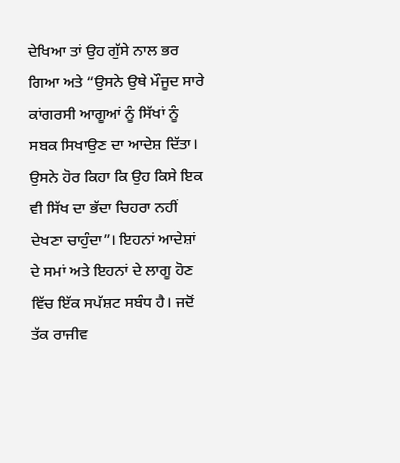ਦੇਖਿਆ ਤਾਂ ਉਹ ਗੁੱਸੇ ਨਾਲ ਭਰ ਗਿਆ ਅਤੇ “ਉਸਨੇ ਉਥੇ ਮੌਜੂਦ ਸਾਰੇ ਕਾਂਗਰਸੀ ਆਗੂਆਂ ਨੂੰ ਸਿੱਖਾਂ ਨੂੰ ਸਬਕ ਸਿਖਾਉਣ ਦਾ ਆਦੇਸ਼ ਦਿੱਤਾ। ਉਸਨੇ ਹੋਰ ਕਿਹਾ ਕਿ ਉਹ ਕਿਸੇ ਇਕ ਵੀ ਸਿੱਖ ਦਾ ਭੱਦਾ ਚਿਹਰਾ ਨਹੀਂ ਦੇਖਣਾ ਚਾਹੁੰਦਾ”। ਇਹਨਾਂ ਆਦੇਸ਼ਾਂ ਦੇ ਸਮਾਂ ਅਤੇ ਇਹਨਾਂ ਦੇ ਲਾਗੂ ਹੋਣ ਵਿੱਚ ਇੱਕ ਸਪੱਸ਼ਟ ਸਬੰਧ ਹੈ। ਜਦੋਂ ਤੱਕ ਰਾਜੀਵ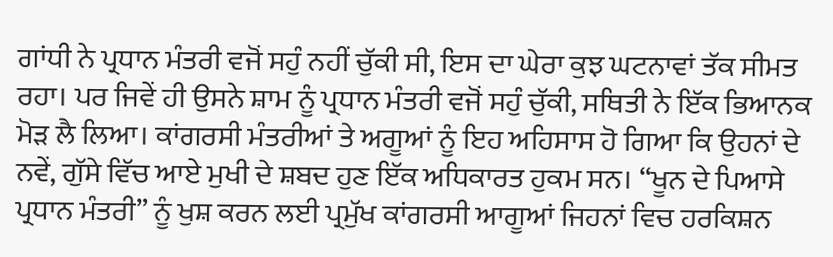ਗਾਂਧੀ ਨੇ ਪ੍ਰਧਾਨ ਮੰਤਰੀ ਵਜੋਂ ਸਹੁੰ ਨਹੀਂ ਚੁੱਕੀ ਸੀ, ਇਸ ਦਾ ਘੇਰਾ ਕੁਝ ਘਟਨਾਵਾਂ ਤੱਕ ਸੀਮਤ ਰਹਾ। ਪਰ ਜਿਵੇਂ ਹੀ ਉਸਨੇ ਸ਼ਾਮ ਨੂੰ ਪ੍ਰਧਾਨ ਮੰਤਰੀ ਵਜੋਂ ਸਹੁੰ ਚੁੱਕੀ, ਸਥਿਤੀ ਨੇ ਇੱਕ ਭਿਆਨਕ ਮੋੜ ਲੈ ਲਿਆ। ਕਾਂਗਰਸੀ ਮੰਤਰੀਆਂ ਤੇ ਅਗੂਆਂ ਨੂੰ ਇਹ ਅਹਿਸਾਸ ਹੋ ਗਿਆ ਕਿ ਉਹਨਾਂ ਦੇ ਨਵੇਂ, ਗੁੱਸੇ ਵਿੱਚ ਆਏ ਮੁਖੀ ਦੇ ਸ਼ਬਦ ਹੁਣ ਇੱਕ ਅਧਿਕਾਰਤ ਹੁਕਮ ਸਨ। “ਖੂਨ ਦੇ ਪਿਆਸੇ ਪ੍ਰਧਾਨ ਮੰਤਰੀ” ਨੂੰ ਖੁਸ਼ ਕਰਨ ਲਈ ਪ੍ਰਮੁੱਖ ਕਾਂਗਰਸੀ ਆਗੂਆਂ ਜਿਹਨਾਂ ਵਿਚ ਹਰਕਿਸ਼ਨ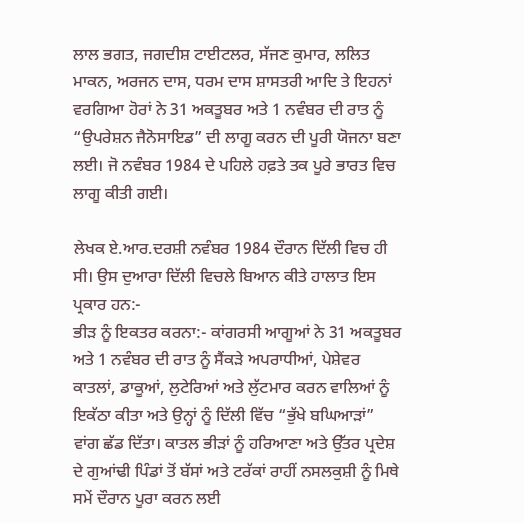ਲਾਲ ਭਗਤ, ਜਗਦੀਸ਼ ਟਾਈਟਲਰ, ਸੱਜਣ ਕੁਮਾਰ, ਲਲਿਤ ਮਾਕਨ, ਅਰਜਨ ਦਾਸ, ਧਰਮ ਦਾਸ ਸ਼ਾਸਤਰੀ ਆਦਿ ਤੇ ਇਹਨਾਂ ਵਰਗਿਆ ਹੋਰਾਂ ਨੇ 31 ਅਕਤੂਬਰ ਅਤੇ 1 ਨਵੰਬਰ ਦੀ ਰਾਤ ਨੂੰ “ਉਪਰੇਸ਼ਨ ਜੈਨੋਸਾਇਡ” ਦੀ ਲਾਗੂ ਕਰਨ ਦੀ ਪੂਰੀ ਯੋਜਨਾ ਬਣਾ ਲਈ। ਜੋ ਨਵੰਬਰ 1984 ਦੇ ਪਹਿਲੇ ਹਫ਼ਤੇ ਤਕ ਪੂਰੇ ਭਾਰਤ ਵਿਚ ਲਾਗੂ ਕੀਤੀ ਗਈ।

ਲੇਖਕ ਏ.ਆਰ.ਦਰਸ਼ੀ ਨਵੰਬਰ 1984 ਦੌਰਾਨ ਦਿੱਲੀ ਵਿਚ ਹੀ ਸੀ। ਉਸ ਦੁਆਰਾ ਦਿੱਲੀ ਵਿਚਲੇ ਬਿਆਨ ਕੀਤੇ ਹਾਲਾਤ ਇਸ ਪ੍ਰਕਾਰ ਹਨ:-
ਭੀੜ ਨੂੰ ਇਕਤਰ ਕਰਨਾ:- ਕਾਂਗਰਸੀ ਆਗੂਆਂ ਨੇ 31 ਅਕਤੂਬਰ ਅਤੇ 1 ਨਵੰਬਰ ਦੀ ਰਾਤ ਨੂੰ ਸੈਂਕੜੇ ਅਪਰਾਧੀਆਂ, ਪੇਸ਼ੇਵਰ ਕਾਤਲਾਂ, ਡਾਕੂਆਂ, ਲੁਟੇਰਿਆਂ ਅਤੇ ਲੁੱਟਮਾਰ ਕਰਨ ਵਾਲਿਆਂ ਨੂੰ ਇਕੱਠਾ ਕੀਤਾ ਅਤੇ ਉਨ੍ਹਾਂ ਨੂੰ ਦਿੱਲੀ ਵਿੱਚ “ਭੁੱਖੇ ਬਘਿਆੜਾਂ” ਵਾਂਗ ਛੱਡ ਦਿੱਤਾ। ਕਾਤਲ ਭੀੜਾਂ ਨੂੰ ਹਰਿਆਣਾ ਅਤੇ ਉੱਤਰ ਪ੍ਰਦੇਸ਼ ਦੇ ਗੁਆਂਢੀ ਪਿੰਡਾਂ ਤੋਂ ਬੱਸਾਂ ਅਤੇ ਟਰੱਕਾਂ ਰਾਹੀਂ ਨਸਲਕੁਸ਼ੀ ਨੂੰ ਮਿਥੇ ਸਮੇਂ ਦੌਰਾਨ ਪੂਰਾ ਕਰਨ ਲਈ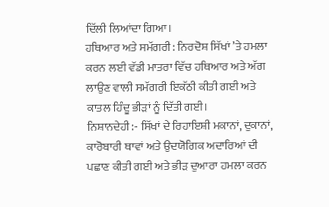ਦਿੱਲੀ ਲਿਆਂਦਾ ਗਿਆ।
ਹਥਿਆਰ ਅਤੇ ਸਮੱਗਰੀ: ਨਿਰਦੋਸ਼ ਸਿੱਖਾਂ ’ਤੇ ਹਮਲਾ ਕਰਨ ਲਈ ਵੱਡੀ ਮਾਤਰਾ ਵਿੱਚ ਹਥਿਆਰ ਅਤੇ ਅੱਗ ਲਾਉਣ ਵਾਲੀ ਸਮੱਗਰੀ ਇਕੱਠੀ ਕੀਤੀ ਗਈ ਅਤੇ ਕਾਤਲ ਹਿੰਦੂ ਭੀੜਾਂ ਨੂੰ ਦਿੱਤੀ ਗਈ।
ਨਿਸ਼ਾਨਦੇਹੀ:- ਸਿੱਖਾਂ ਦੇ ਰਿਹਾਇਸ਼ੀ ਮਕਾਨਾਂ, ਦੁਕਾਨਾਂ, ਕਾਰੋਬਾਰੀ ਥਾਵਾਂ ਅਤੇ ਉਦਯੋਗਿਕ ਅਦਾਰਿਆਂ ਦੀ ਪਛਾਣ ਕੀਤੀ ਗਈ ਅਤੇ ਭੀੜ ਦੁਆਰਾ ਹਮਲਾ ਕਰਨ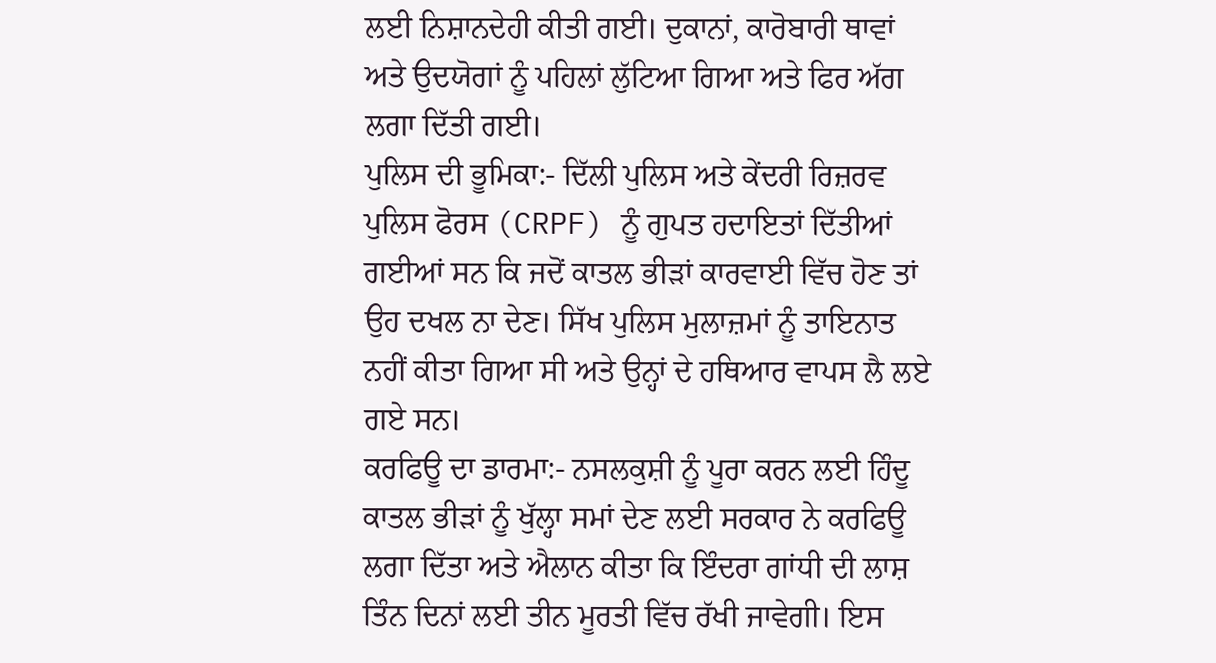ਲਈ ਨਿਸ਼ਾਨਦੇਹੀ ਕੀਤੀ ਗਈ। ਦੁਕਾਨਾਂ, ਕਾਰੋਬਾਰੀ ਥਾਵਾਂ ਅਤੇ ਉਦਯੋਗਾਂ ਨੂੰ ਪਹਿਲਾਂ ਲੁੱਟਿਆ ਗਿਆ ਅਤੇ ਫਿਰ ਅੱਗ ਲਗਾ ਦਿੱਤੀ ਗਈ।
ਪੁਲਿਸ ਦੀ ਭੂਮਿਕਾ:- ਦਿੱਲੀ ਪੁਲਿਸ ਅਤੇ ਕੇਂਦਰੀ ਰਿਜ਼ਰਵ ਪੁਲਿਸ ਫੋਰਸ (CRPF) ਨੂੰ ਗੁਪਤ ਹਦਾਇਤਾਂ ਦਿੱਤੀਆਂ ਗਈਆਂ ਸਨ ਕਿ ਜਦੋਂ ਕਾਤਲ ਭੀੜਾਂ ਕਾਰਵਾਈ ਵਿੱਚ ਹੋਣ ਤਾਂ ਉਹ ਦਖਲ ਨਾ ਦੇਣ। ਸਿੱਖ ਪੁਲਿਸ ਮੁਲਾਜ਼ਮਾਂ ਨੂੰ ਤਾਇਨਾਤ ਨਹੀਂ ਕੀਤਾ ਗਿਆ ਸੀ ਅਤੇ ਉਨ੍ਹਾਂ ਦੇ ਹਥਿਆਰ ਵਾਪਸ ਲੈ ਲਏ ਗਏ ਸਨ।
ਕਰਫਿਊ ਦਾ ਡਾਰਮਾ:- ਨਸਲਕੁਸ਼ੀ ਨੂੰ ਪੂਰਾ ਕਰਨ ਲਈ ਹਿੰਦੂ ਕਾਤਲ ਭੀੜਾਂ ਨੂੰ ਖੁੱਲ੍ਹਾ ਸਮਾਂ ਦੇਣ ਲਈ ਸਰਕਾਰ ਨੇ ਕਰਫਿਊ ਲਗਾ ਦਿੱਤਾ ਅਤੇ ਐਲਾਨ ਕੀਤਾ ਕਿ ਇੰਦਰਾ ਗਾਂਧੀ ਦੀ ਲਾਸ਼ ਤਿੰਨ ਦਿਨਾਂ ਲਈ ਤੀਨ ਮੂਰਤੀ ਵਿੱਚ ਰੱਖੀ ਜਾਵੇਗੀ। ਇਸ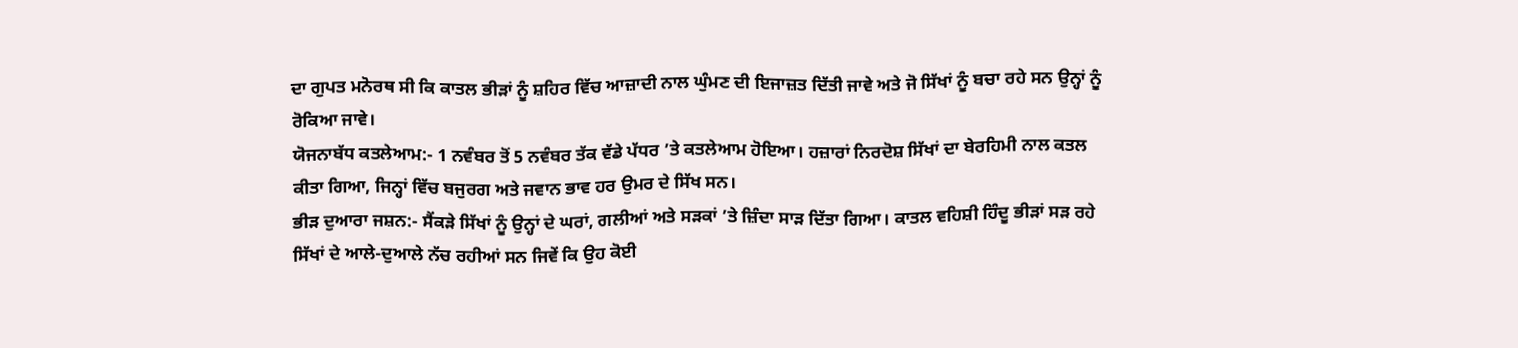ਦਾ ਗੁਪਤ ਮਨੋਰਥ ਸੀ ਕਿ ਕਾਤਲ ਭੀੜਾਂ ਨੂੰ ਸ਼ਹਿਰ ਵਿੱਚ ਆਜ਼ਾਦੀ ਨਾਲ ਘੁੰਮਣ ਦੀ ਇਜਾਜ਼ਤ ਦਿੱਤੀ ਜਾਵੇ ਅਤੇ ਜੋ ਸਿੱਖਾਂ ਨੂੰ ਬਚਾ ਰਹੇ ਸਨ ਉਨ੍ਹਾਂ ਨੂੰ ਰੋਕਿਆ ਜਾਵੇ।
ਯੋਜਨਾਬੱਧ ਕਤਲੇਆਮ:- 1 ਨਵੰਬਰ ਤੋਂ 5 ਨਵੰਬਰ ਤੱਕ ਵੱਡੇ ਪੱਧਰ ’ਤੇ ਕਤਲੇਆਮ ਹੋਇਆ। ਹਜ਼ਾਰਾਂ ਨਿਰਦੋਸ਼ ਸਿੱਖਾਂ ਦਾ ਬੇਰਹਿਮੀ ਨਾਲ ਕਤਲ ਕੀਤਾ ਗਿਆ, ਜਿਨ੍ਹਾਂ ਵਿੱਚ ਬਜੁਰਗ ਅਤੇ ਜਵਾਨ ਭਾਵ ਹਰ ਉਮਰ ਦੇ ਸਿੱਖ ਸਨ।
ਭੀੜ ਦੁਆਰਾ ਜਸ਼ਨ:- ਸੈਂਕੜੇ ਸਿੱਖਾਂ ਨੂੰ ਉਨ੍ਹਾਂ ਦੇ ਘਰਾਂ, ਗਲੀਆਂ ਅਤੇ ਸੜਕਾਂ ’ਤੇ ਜ਼ਿੰਦਾ ਸਾੜ ਦਿੱਤਾ ਗਿਆ। ਕਾਤਲ ਵਹਿਸ਼ੀ ਹਿੰਦੂ ਭੀੜਾਂ ਸੜ ਰਹੇ ਸਿੱਖਾਂ ਦੇ ਆਲੇ-ਦੁਆਲੇ ਨੱਚ ਰਹੀਆਂ ਸਨ ਜਿਵੇਂ ਕਿ ਉਹ ਕੋਈ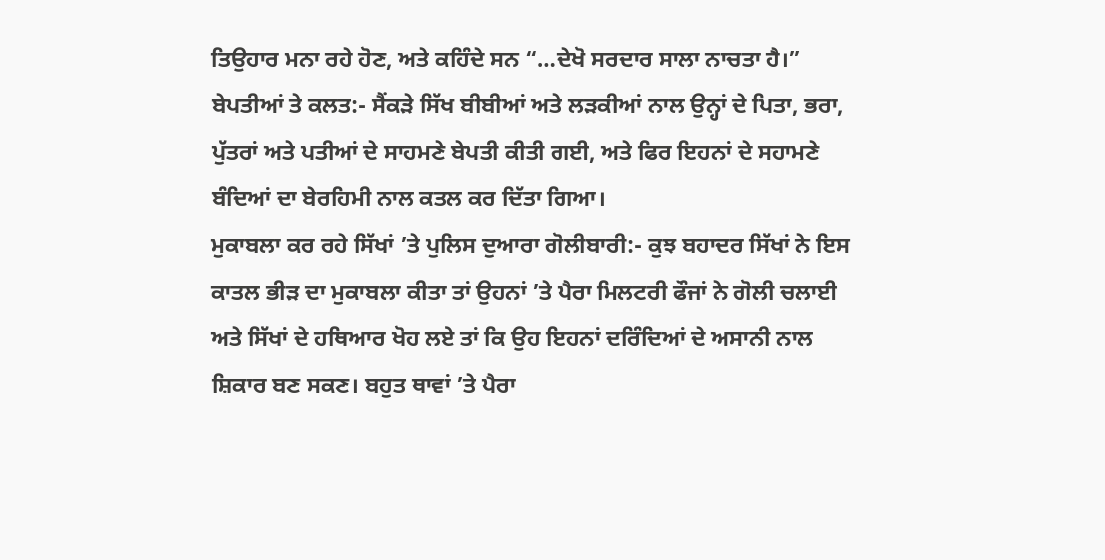ਤਿਉਹਾਰ ਮਨਾ ਰਹੇ ਹੋਣ, ਅਤੇ ਕਹਿੰਦੇ ਸਨ “…ਦੇਖੋ ਸਰਦਾਰ ਸਾਲਾ ਨਾਚਤਾ ਹੈ।”
ਬੇਪਤੀਆਂ ਤੇ ਕਲਤ:- ਸੈਂਕੜੇ ਸਿੱਖ ਬੀਬੀਆਂ ਅਤੇ ਲੜਕੀਆਂ ਨਾਲ ਉਨ੍ਹਾਂ ਦੇ ਪਿਤਾ, ਭਰਾ, ਪੁੱਤਰਾਂ ਅਤੇ ਪਤੀਆਂ ਦੇ ਸਾਹਮਣੇ ਬੇਪਤੀ ਕੀਤੀ ਗਈ, ਅਤੇ ਫਿਰ ਇਹਨਾਂ ਦੇ ਸਹਾਮਣੇ ਬੰਦਿਆਂ ਦਾ ਬੇਰਹਿਮੀ ਨਾਲ ਕਤਲ ਕਰ ਦਿੱਤਾ ਗਿਆ।
ਮੁਕਾਬਲਾ ਕਰ ਰਹੇ ਸਿੱਖਾਂ ’ਤੇ ਪੁਲਿਸ ਦੁਆਰਾ ਗੋਲੀਬਾਰੀ:- ਕੁਝ ਬਹਾਦਰ ਸਿੱਖਾਂ ਨੇ ਇਸ ਕਾਤਲ ਭੀੜ ਦਾ ਮੁਕਾਬਲਾ ਕੀਤਾ ਤਾਂ ਉਹਨਾਂ ’ਤੇ ਪੈਰਾ ਮਿਲਟਰੀ ਫੌਜਾਂ ਨੇ ਗੋਲੀ ਚਲਾਈ ਅਤੇ ਸਿੱਖਾਂ ਦੇ ਹਥਿਆਰ ਖੋਹ ਲਏ ਤਾਂ ਕਿ ਉਹ ਇਹਨਾਂ ਦਰਿੰਦਿਆਂ ਦੇ ਅਸਾਨੀ ਨਾਲ ਸ਼ਿਕਾਰ ਬਣ ਸਕਣ। ਬਹੁਤ ਥਾਵਾਂ ’ਤੇ ਪੈਰਾ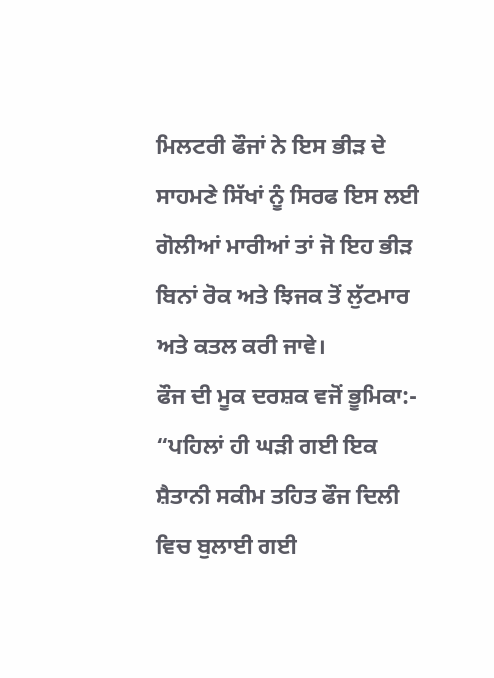ਮਿਲਟਰੀ ਫੌਜਾਂ ਨੇ ਇਸ ਭੀੜ ਦੇ ਸਾਹਮਣੇ ਸਿੱਖਾਂ ਨੂੰ ਸਿਰਫ ਇਸ ਲਈ ਗੋਲੀਆਂ ਮਾਰੀਆਂ ਤਾਂ ਜੋ ਇਹ ਭੀੜ ਬਿਨਾਂ ਰੋਕ ਅਤੇ ਝਿਜਕ ਤੋਂ ਲੁੱਟਮਾਰ ਅਤੇ ਕਤਲ ਕਰੀ ਜਾਵੇ।
ਫੌਜ ਦੀ ਮੂਕ ਦਰਸ਼ਕ ਵਜੋਂ ਭੂਮਿਕਾ:- “ਪਹਿਲਾਂ ਹੀ ਘੜੀ ਗਈ ਇਕ ਸ਼ੈਤਾਨੀ ਸਕੀਮ ਤਹਿਤ ਫੌਜ ਦਿਲੀ ਵਿਚ ਬੁਲਾਈ ਗਈ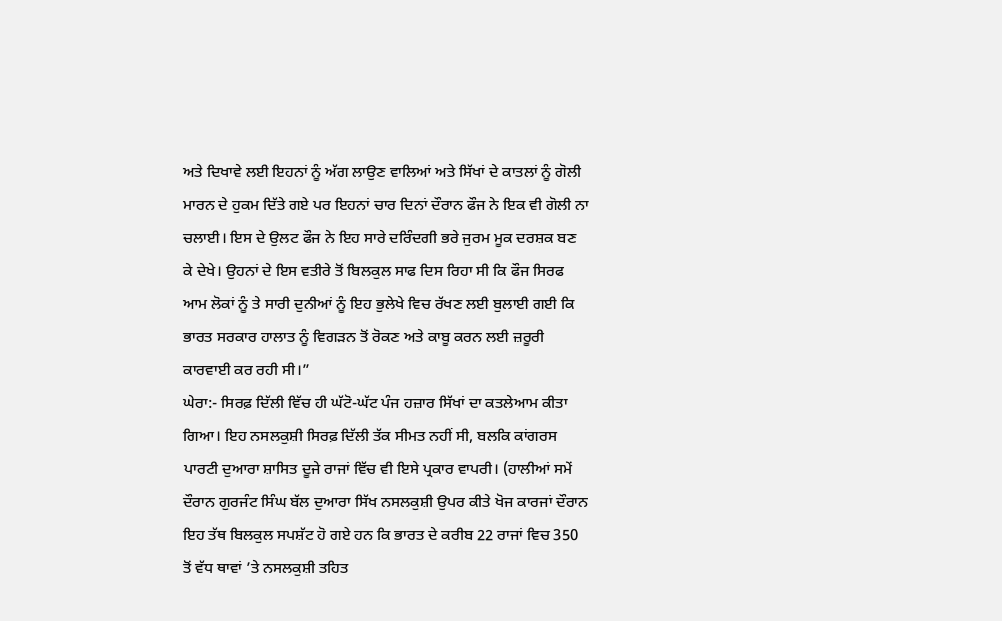ਅਤੇ ਦਿਖਾਵੇ ਲਈ ਇਹਨਾਂ ਨੂੰ ਅੱਗ ਲਾਉਣ ਵਾਲਿਆਂ ਅਤੇ ਸਿੱਖਾਂ ਦੇ ਕਾਤਲਾਂ ਨੂੰ ਗੋਲੀ ਮਾਰਨ ਦੇ ਹੁਕਮ ਦਿੱਤੇ ਗਏ ਪਰ ਇਹਨਾਂ ਚਾਰ ਦਿਨਾਂ ਦੌਰਾਨ ਫੌਜ ਨੇ ਇਕ ਵੀ ਗੋਲੀ ਨਾ ਚਲਾਈ। ਇਸ ਦੇ ਉਲਟ ਫੌਜ ਨੇ ਇਹ ਸਾਰੇ ਦਰਿੰਦਗੀ ਭਰੇ ਜੁਰਮ ਮੂਕ ਦਰਸ਼ਕ ਬਣ ਕੇ ਦੇਖੇ। ਉਹਨਾਂ ਦੇ ਇਸ ਵਤੀਰੇ ਤੋਂ ਬਿਲਕੁਲ ਸਾਫ ਦਿਸ ਰਿਹਾ ਸੀ ਕਿ ਫੌਜ ਸਿਰਫ ਆਮ ਲੋਕਾਂ ਨੂੰ ਤੇ ਸਾਰੀ ਦੁਨੀਆਂ ਨੂੰ ਇਹ ਭੁਲੇਖੇ ਵਿਚ ਰੱਖਣ ਲਈ ਬੁਲਾਈ ਗਈ ਕਿ ਭਾਰਤ ਸਰਕਾਰ ਹਾਲਾਤ ਨੂੰ ਵਿਗੜਨ ਤੋਂ ਰੋਕਣ ਅਤੇ ਕਾਬੂ ਕਰਨ ਲਈ ਜ਼ਰੂਰੀ ਕਾਰਵਾਈ ਕਰ ਰਹੀ ਸੀ।”
ਘੇਰਾ:- ਸਿਰਫ਼ ਦਿੱਲੀ ਵਿੱਚ ਹੀ ਘੱਟੋ-ਘੱਟ ਪੰਜ ਹਜ਼ਾਰ ਸਿੱਖਾਂ ਦਾ ਕਤਲੇਆਮ ਕੀਤਾ ਗਿਆ। ਇਹ ਨਸਲਕੁਸ਼ੀ ਸਿਰਫ਼ ਦਿੱਲੀ ਤੱਕ ਸੀਮਤ ਨਹੀਂ ਸੀ, ਬਲਕਿ ਕਾਂਗਰਸ ਪਾਰਟੀ ਦੁਆਰਾ ਸ਼ਾਸਿਤ ਦੂਜੇ ਰਾਜਾਂ ਵਿੱਚ ਵੀ ਇਸੇ ਪ੍ਰਕਾਰ ਵਾਪਰੀ। (ਹਾਲੀਆਂ ਸਮੇਂ ਦੌਰਾਨ ਗੁਰਜੰਟ ਸਿੰਘ ਬੱਲ ਦੁਆਰਾ ਸਿੱਖ ਨਸਲਕੁਸ਼ੀ ਉਪਰ ਕੀਤੇ ਖੋਜ ਕਾਰਜਾਂ ਦੌਰਾਨ ਇਹ ਤੱਥ ਬਿਲਕੁਲ ਸਪਸ਼ੱਟ ਹੋ ਗਏ ਹਨ ਕਿ ਭਾਰਤ ਦੇ ਕਰੀਬ 22 ਰਾਜਾਂ ਵਿਚ 350 ਤੋਂ ਵੱਧ ਥਾਵਾਂ ’ਤੇ ਨਸਲਕੁਸ਼ੀ ਤਹਿਤ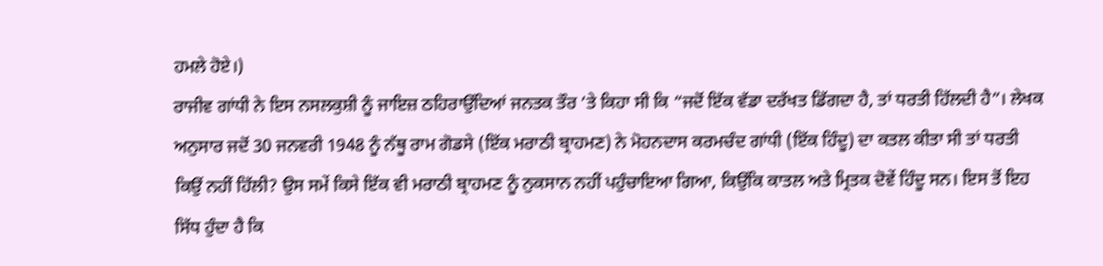ਹਮਲੇ ਹੋਏ।)
ਰਾਜੀਵ ਗਾਂਧੀ ਨੇ ਇਸ ਨਸਲਕੁਸ਼ੀ ਨੂੰ ਜਾਇਜ਼ ਠਹਿਰਾਉਂਦਿਆਂ ਜਨਤਕ ਤੌਰ ’ਤੇ ਕਿਹਾ ਸੀ ਕਿ “ਜਦੋਂ ਇੱਕ ਵੱਡਾ ਦਰੱਖਤ ਡਿੱਗਦਾ ਹੈ, ਤਾਂ ਧਰਤੀ ਹਿੱਲਦੀ ਹੈ”। ਲੇਖਕ ਅਨੁਸਾਰ ਜਦੋਂ 30 ਜਨਵਰੀ 1948 ਨੂੰ ਨੱਥੂ ਰਾਮ ਗੋਡਸੇ (ਇੱਕ ਮਰਾਠੀ ਬ੍ਰਾਹਮਣ) ਨੇ ਮੋਹਨਦਾਸ ਕਰਮਚੰਦ ਗਾਂਧੀ (ਇੱਕ ਹਿੰਦੂ) ਦਾ ਕਤਲ ਕੀਤਾ ਸੀ ਤਾਂ ਧਰਤੀ ਕਿਉਂ ਨਹੀਂ ਹਿੱਲੀ? ਉਸ ਸਮੇਂ ਕਿਸੇ ਇੱਕ ਵੀ ਮਰਾਠੀ ਬ੍ਰਾਹਮਣ ਨੂੰ ਨੁਕਸਾਨ ਨਹੀਂ ਪਹੁੰਚਾਇਆ ਗਿਆ, ਕਿਉਂਕਿ ਕਾਤਲ ਅਤੇ ਮ੍ਰਿਤਕ ਦੋਵੇਂ ਹਿੰਦੂ ਸਨ। ਇਸ ਤੋਂ ਇਹ ਸਿੱਧ ਹੁੰਦਾ ਹੈ ਕਿ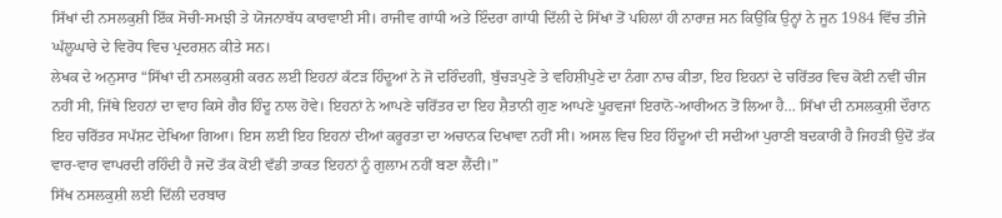ਸਿੱਖਾਂ ਦੀ ਨਸਲਕੁਸ਼ੀ ਇੱਕ ਸੋਚੀ-ਸਮਝੀ ਤੇ ਯੋਜਨਾਬੱਧ ਕਾਰਵਾਈ ਸੀ। ਰਾਜੀਵ ਗਾਂਧੀ ਅਤੇ ਇੰਦਰਾ ਗਾਂਧੀ ਦਿੱਲੀ ਦੇ ਸਿੱਖਾਂ ਤੋਂ ਪਹਿਲਾਂ ਹੀ ਨਾਰਾਜ਼ ਸਨ ਕਿਉਂਕਿ ਉਨ੍ਹਾਂ ਨੇ ਜੂਨ 1984 ਵਿੱਚ ਤੀਜੇ ਘੱਲੂਘਾਰੇ ਦੇ ਵਿਰੋਧ ਵਿਚ ਪ੍ਰਦਰਸ਼ਨ ਕੀਤੇ ਸਨ।
ਲੇਖਕ ਦੇ ਅਨੁਸਾਰ “ਸਿੱਖਾਂ ਦੀ ਨਸਲਕੁਸ਼ੀ ਕਰਨ ਲਈ ਇਹਨਾਂ ਕੱਟੜ ਹਿੰਦੂਆਂ ਨੇ ਜੋ ਦਰਿੰਦਗੀ, ਬੁੱਚੜਪੁਣੇ ਤੇ ਵਹਿਸ਼ੀਪੁਣੇ ਦਾ ਨੰਗਾ ਨਾਚ ਕੀਤਾ, ਇਹ ਇਹਨਾਂ ਦੇ ਚਰਿੱਤਰ ਵਿਚ ਕੋਈ ਨਵੀਂ ਚੀਜ ਨਹੀਂ ਸੀ, ਜਿੱਥੇ ਇਹਨਾਂ ਦਾ ਵਾਹ ਕਿਸੇ ਗੈਰ ਹਿੰਦੂ ਨਾਲ ਹੋਵੇ। ਇਹਨਾਂ ਨੇ ਆਪਣੇ ਚਰਿੱਤਰ ਦਾ ਇਹ ਸ਼ੈਤਾਨੀ ਗੁਣ ਆਪਣੇ ਪੂਰਵਜਾਂ ਇਰਾਨੋ-ਆਰੀਅਨ ਤੋਂ ਲਿਆ ਹੈ… ਸਿੱਖਾਂ ਦੀ ਨਸਲਕੁਸ਼ੀ ਦੌਰਾਨ ਇਹ ਚਰਿੱਤਰ ਸਪੱਸ਼ਟ ਦੇਖਿਆ ਗਿਆ। ਇਸ ਲਈ ਇਹ ਇਹਨਾਂ ਦੀਆਂ ਕਰੂਰਤਾ ਦਾ ਅਚਾਨਕ ਦਿਖਾਵਾ ਨਹੀਂ ਸੀ। ਅਸਲ ਵਿਚ ਇਹ ਹਿੰਦੂਆਂ ਦੀ ਸਦੀਆਂ ਪੁਰਾਣੀ ਬਦਕਾਰੀ ਹੈ ਜਿਹੜੀ ਉਦੋਂ ਤੱਕ ਵਾਰ-ਵਾਰ ਵਾਪਰਦੀ ਰਹਿੰਦੀ ਹੈ ਜਦੋਂ ਤੱਕ ਕੋਈ ਵੱਡੀ ਤਾਕਤ ਇਹਨਾਂ ਨੂੰ ਗੁਲਾਮ ਨਹੀਂ ਬਣਾ ਲੈਂਦੀ।”
ਸਿੱਖ ਨਸਲਕੁਸ਼ੀ ਲਈ ਦਿੱਲੀ ਦਰਬਾਰ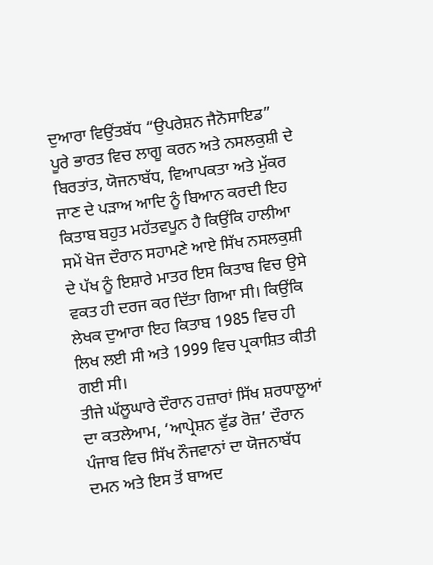ਦੁਆਰਾ ਵਿਉਂਤਬੱਧ “ਉਪਰੇਸ਼ਨ ਜੈਨੋਸਾਇਡ” ਪੂਰੇ ਭਾਰਤ ਵਿਚ ਲਾਗੂ ਕਰਨ ਅਤੇ ਨਸਲਕੁਸ਼ੀ ਦੇ ਬਿਰਤਾਂਤ, ਯੋਜਨਾਬੱਧ, ਵਿਆਪਕਤਾ ਅਤੇ ਮੁੱਕਰ ਜਾਣ ਦੇ ਪੜਾਅ ਆਦਿ ਨੂੰ ਬਿਆਨ ਕਰਦੀ ਇਹ ਕਿਤਾਬ ਬਹੁਤ ਮਹੱਤਵਪੂਨ ਹੈ ਕਿਉਂਕਿ ਹਾਲੀਆ ਸਮੇਂ ਖੋਜ ਦੌਰਾਨ ਸਹਾਮਣੇ ਆਏ ਸਿੱਖ ਨਸਲਕੁਸ਼ੀ ਦੇ ਪੱਖ ਨੂੰ ਇਸ਼ਾਰੇ ਮਾਤਰ ਇਸ ਕਿਤਾਬ ਵਿਚ ਉਸੇ ਵਕਤ ਹੀ ਦਰਜ ਕਰ ਦਿੱਤਾ ਗਿਆ ਸੀ। ਕਿਉਂਕਿ ਲੇਖਕ ਦੁਆਰਾ ਇਹ ਕਿਤਾਬ 1985 ਵਿਚ ਹੀ ਲਿਖ ਲਈ ਸੀ ਅਤੇ 1999 ਵਿਚ ਪ੍ਰਕਾਸ਼ਿਤ ਕੀਤੀ ਗਈ ਸੀ।
ਤੀਜੇ ਘੱਲੂਘਾਰੇ ਦੌਰਾਨ ਹਜ਼ਾਰਾਂ ਸਿੱਖ ਸ਼ਰਧਾਲੂਆਂ ਦਾ ਕਤਲੇਆਮ, ‘ਆਪ੍ਰੇਸ਼ਨ ਵੁੱਡ ਰੋਜ਼’ ਦੌਰਾਨ ਪੰਜਾਬ ਵਿਚ ਸਿੱਖ ਨੌਜਵਾਨਾਂ ਦਾ ਯੋਜਨਾਬੱਧ ਦਮਨ ਅਤੇ ਇਸ ਤੋਂ ਬਾਅਦ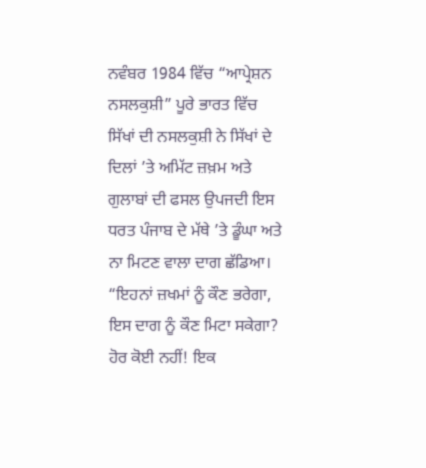ਨਵੰਬਰ 1984 ਵਿੱਚ “ਆਪ੍ਰੇਸ਼ਨ ਨਸਲਕੁਸ਼ੀ” ਪੂਰੇ ਭਾਰਤ ਵਿੱਚ ਸਿੱਖਾਂ ਦੀ ਨਸਲਕੁਸ਼ੀ ਨੇ ਸਿੱਖਾਂ ਦੇ ਦਿਲਾਂ ’ਤੇ ਅਮਿੱਟ ਜ਼ਖ਼ਮ ਅਤੇ ਗੁਲਾਬਾਂ ਦੀ ਫਸਲ ਉਪਜਦੀ ਇਸ ਧਰਤ ਪੰਜਾਬ ਦੇ ਮੱਥੇ ’ਤੇ ਡੂੰਘਾ ਅਤੇ ਨਾ ਮਿਟਣ ਵਾਲਾ ਦਾਗ ਛੱਡਿਆ। “ਇਹਨਾਂ ਜ਼ਖਮਾਂ ਨੂੰ ਕੌਣ ਭਰੇਗਾ, ਇਸ ਦਾਗ ਨੂੰ ਕੌਣ ਮਿਟਾ ਸਕੇਗਾ? ਹੋਰ ਕੋਈ ਨਹੀਂ! ਇਕ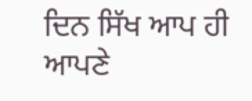ਦਿਨ ਸਿੱਖ ਆਪ ਹੀ ਆਪਣੇ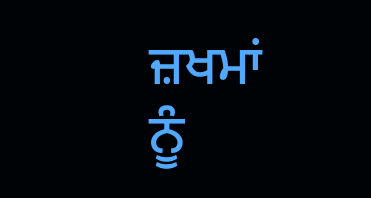ਜ਼ਖਮਾਂ ਨੂੰ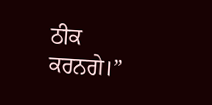ਠੀਕ ਕਰਨਗੇ।”